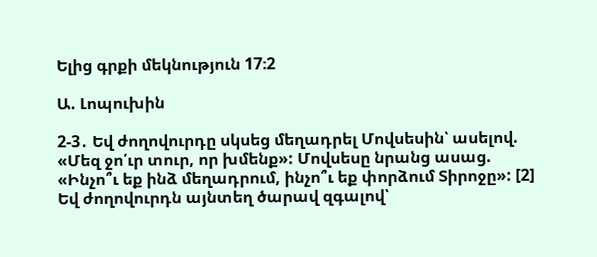Ելից գրքի մեկնություն 17։2

Ա. Լոպուխին

2-3․ Եվ ժողովուրդը սկսեց մեղադրել Մովսեսին՝ ասելով. «Մեզ ջո՛ւր տուր, որ խմենք»: Մովսեսը նրանց ասաց. «Ինչո՞ւ եք ինձ մեղադրում, ինչո՞ւ եք փորձում Տիրոջը»: [2] Եվ ժողովուրդն այնտեղ ծարավ զգալով՝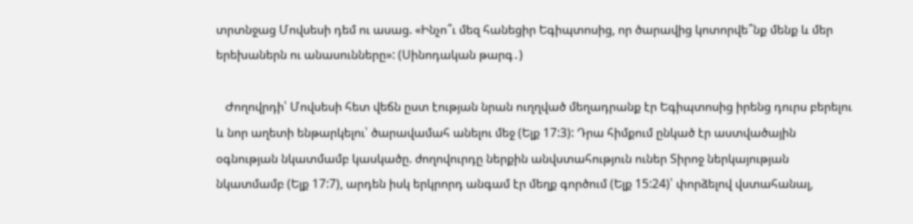տրտնջաց Մովսեսի դեմ ու ասաց. «Ինչո՞ւ մեզ հանեցիր Եգիպտոսից, որ ծարավից կոտորվե՞նք մենք և մեր երեխաներն ու անասունները»: (Սինոդական թարգ․)

   Ժողովրդի՝ Մովսեսի հետ վեճն ըստ էության նրան ուղղված մեղադրանք էր Եգիպտոսից իրենց դուրս բերելու և նոր աղետի ենթարկելու՝ ծարավամահ անելու մեջ (Ելք 17:3): Դրա հիմքում ընկած էր աստվածային օգնության նկատմամբ կասկածը. ժողովուրդը ներքին անվստահություն ուներ Տիրոջ ներկայության նկատմամբ (Ելք 17:7), արդեն իսկ երկրորդ անգամ էր մեղք գործում (Ելք 15:24)՝ փորձելով վստահանալ,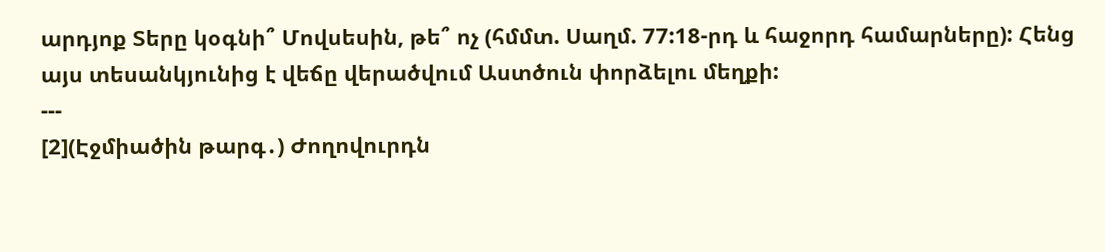արդյոք Տերը կօգնի՞ Մովսեսին, թե՞ ոչ (հմմտ. Սաղմ. 77:18-րդ և հաջորդ համարները): Հենց այս տեսանկյունից է վեճը վերածվում Աստծուն փորձելու մեղքի:
---
[2](Էջմիածին թարգ․) Ժողովուրդն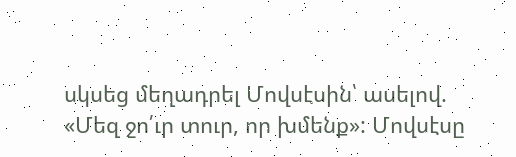սկսեց մեղադրել Մովսէսին՝ ասելով. «Մեզ ջո՛ւր տուր, որ խմենք»: Մովսէսը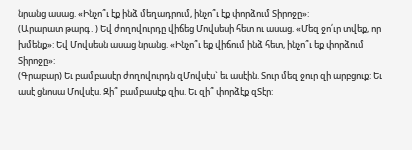նրանց ասաց. «Ինչո՞ւ էք ինձ մեղադրում, ինչո՞ւ էք փորձում Տիրոջը»:
(Արարատ թարգ․) Եվ ժողովուրդը վիճեց Մովսեսի հետ ու ասաց. «Մեզ ջո՛ւր տվեք, որ խմենք»: Եվ Մովսեսն ասաց նրանց. «Ինչո՞ւ եք վիճում ինձ հետ, ինչո՞ւ եք փորձում Տիրոջը»:
(Գրաբար) Եւ բամբասէր ժողովուրդն զՄովսէս` եւ ասէին. Տուր մեզ ջուր զի արբցուք: Եւ ասէ ցնոսա Մովսէս. Զի՞ բամբասէք զիս. Եւ զի՞ փորձէք զՏէր: